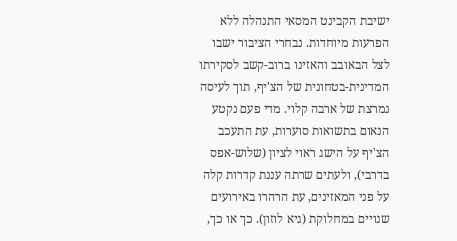ישיבת הקבינט המסאי התנהלה ללא הפרעות מיוחדות. נבחרי הציבור ישבו לצל הבאובב והאזינו ברוב-קשב לסקירתו המדינית-בטחונית של הצ'יף, תוך לעיסה נמרצת של ארבה קלוי. מדי פעם נקטע הנאום בתשואות סוערות, עת התעכב הצ'יף על הישג ראוי לציון (שלוש-אפס בדרבי), ולעתים שרתה עננת קדרות קלה על פני המאזינים, עת הרהרו באירועים שנויים במחלוקת (גיא לוזון). כך או כך,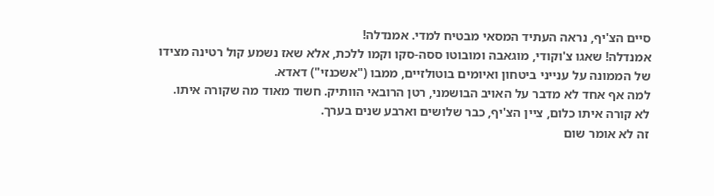סיים הצ'יף, נראה העתיד המסאי מבטיח למדי. אמנדלה!
אמנדלה! שאגו צ'וקודי, מוגאבה ומובוטו ססה-סקו וקמו ללכת, אלא שאז נשמע קול רטינה מצידו של הממונה על ענייני ביטחון ואיומים בוטולזיים, ממבו ("אשכנזי") דאדא.
למה אף אחד לא מדבר על האויב הבושמני, רטן הרובאי הוותיק. חשוד מאוד מה שקורה איתו.
לא קורה איתו כלום, ציין הצ'יף, כבר שלושים וארבע שנים בערך.
זה לא אומר שום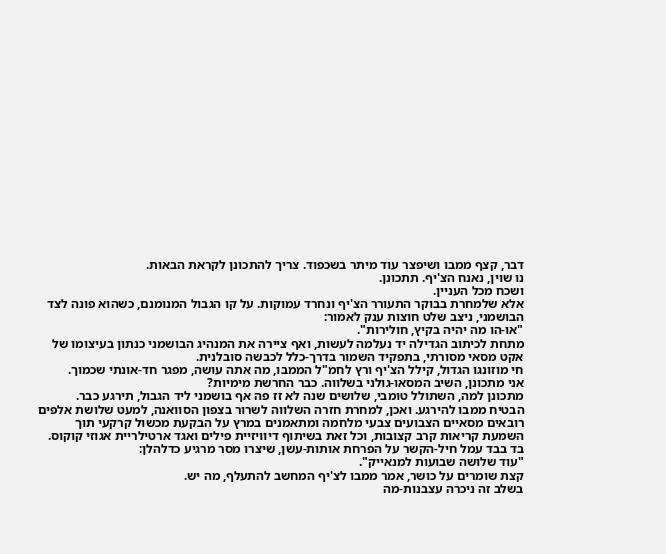דבר, קצף ממבו ושיפצר עוד מיתר בשכפוד. צריך להתכונן לקראת הבאות.
נו שוין, נאנח הצ'יף. תתכונן.
ושכח מכל העניין.
אלא שלמחרת בבוקר התעורר הצ'יף ונחרד עמוקות. על קו הגבול המנומנם, כשהוא פונה לצד הבושמני, ניצב שלט חוצות ענק לאמור:
"או-הו מה יהיה בקיץ, חולירות".
מתחת לכיתוב הגדילה יד נעלמה לעשות, ואף ציירה את המנהיג הבושמני כנתון בעיצומו של אקט מסאי מסורתי, בתפקיד השמור בדרך-כלל לכבשה סובלנית.
חי מוזונגו הגדול, קילל הצ'יף ורץ לחמ"ל הממבו, מה אתה עושה, מפגר חד-אונתי שכמוך.
אני מתכונן, השיב המסאו-גולני בשלווה. כבר החרשת מימיות?
מתכונן למה, השתולל טומבי, שלושים שנה לא זז פה אף בושמני ליד הגבול, תירגע כבר.
הבטיח ממבו להירגע. ואכן, למחרת חזרה השלווה לשרור בצפון הסוואנה, למעט שלושת אלפים רובאים מסאיים הצבועים צבעי מלחמה ומתאמנים במרץ על הבקעת מכשול קרקעי תוך השמעת קריאות קרב קצובות, וכל זאת בשיתוף דיוויזיית פילים ואגד ארטילריית אגוזי קוקוס. בד בבד עמל חיל-הקשר על הפרחת אותות-עשן, שיצרו מסר מרגיע כדלהלן:
"עוד שלושה שבועות למנאייק".
קצת שומרים על כושר, אמר ממבו לצ'יף המחשב להתעלף, מה יש.
בשלב זה ניכרה עצבנות-מה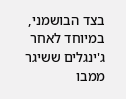בצד הבושמני, במיוחד לאחר ג'ינגלים ששיגר ממבו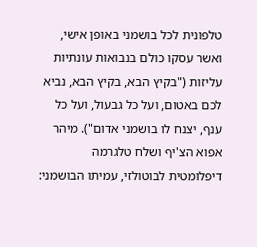טלפונית לכל בושמני באופן אישי, ואשר עסקו כולם בנבואות עונתיות עליזות ("בקיץ הבא, בקיץ הבא, נביא לכם באטום, ועל כל גבעול, ועל כל ענף, יצנח לו בושמני אדום"). מיהר אפוא הצ'יף ושלח טלגרמה דיפלומטית לבוטולזי, עמיתו הבושמני: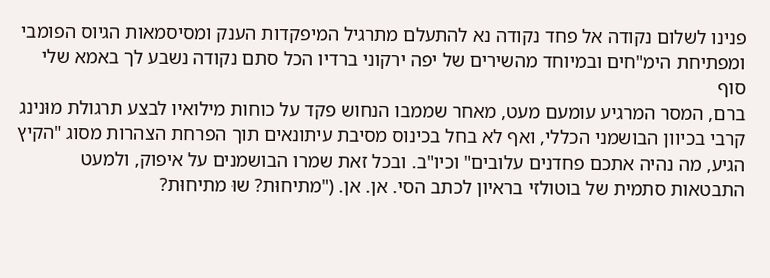פנינו לשלום נקודה אל פחד נקודה נא להתעלם מתרגיל המיפקדות הענק ומסיסמאות הגיוס הפומבי ומפתיחת הימ"חים ובמיוחד מהשירים של יפה ירקוני ברדיו הכל סתם נקודה נשבע לך באמא שלי סוף
ברם, המסר המרגיע עומעם מעט, מאחר שממבו הנחוש פקד על כוחות מילואיו לבצע תרגולת מוּנינג קרבי בכיוון הבושמני הכללי, ואף לא בחל בכינוס מסיבת עיתונאים תוך הפרחת הצהרות מסוג "הקיץ הגיע, מה נהיה אתכם פחדנים עלובים" וכיו"ב. ובכל זאת שמרו הבושמנים על איפוק, ולמעט התבטאות סתמית של בוטולזי בראיון לכתב הסי. אן. אן. ("מתיחוּת? שוּ מתיחוּת?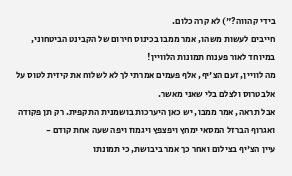בידי קהווה?") לא קרה כלום.
חייבים לעשות משהו, אמר ממבו בכינוס חירום של הקבינט הביטחוני, במיוחד לאור פענוח תמונות הלוויין!
מה לוויין, זעם הצ'יף, אלף פעמים אמרתי לך לא לשלוח את קיזית לטוס על אלבטרוס ולצלם בלי שאני מאשר.
אבל תראה, אמר ממבו, יש כאן היערכות בושמנית התקפית. רק תן פקודה ואגרוף הברזל המסאי ימחץ ויפצפץ ויגמוז ויפה שעה אחת קודם -
עיין הצ'יף בצילום ואחר כך אמר ביבושת, כי תמונתו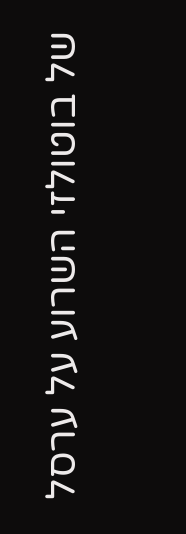של בוטולזי השרוע על ערסל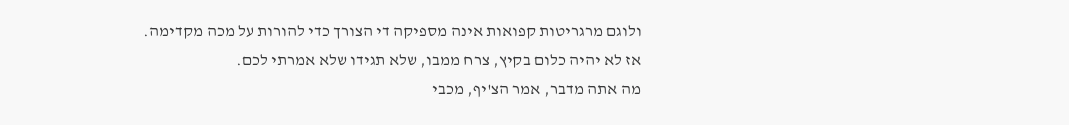ולוגם מרגריטות קפואות אינה מספיקה די הצורך כדי להורות על מכה מקדימה.
אז לא יהיה כלום בקיץ, צרח ממבו, שלא תגידו שלא אמרתי לכם.
מה אתה מדבר, אמר הצ'יף, מכבי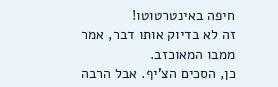חיפה באינטרטוטו!
זה לא בדיוק אותו דבר, אמר ממבו המאוכזב.
כן, הסכים הצ'יף. אבל הרבה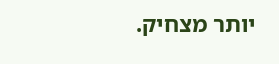יותר מצחיק.